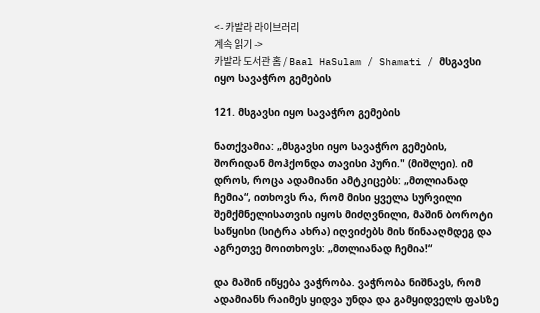<- 카발라 라이브러리
계속 읽기 ->
카발라 도서관 홈 / Baal HaSulam / Shamati / მსგავსი იყო სავაჭრო გემების

121. მსგავსი იყო სავაჭრო გემების

ნათქვამია: „მსგავსი იყო სავაჭრო გემების, შორიდან მოჰქონდა თავისი პური." (მიშლეი). იმ დროს, როცა ადამიანი ამტკიცებს: „მთლიანად ჩემია“, ითხოვს რა, რომ მისი ყველა სურვილი შემქმნელისათვის იყოს მიძღვნილი, მაშინ ბოროტი საწყისი (სიტრა ახრა) იღვიძებს მის წინააღმდეგ და აგრეთვე მოითხოვს: „მთლიანად ჩემია!“

და მაშინ იწყება ვაჭრობა. ვაჭრობა ნიშნავს, რომ ადამიანს რაიმეს ყიდვა უნდა და გამყიდველს ფასზე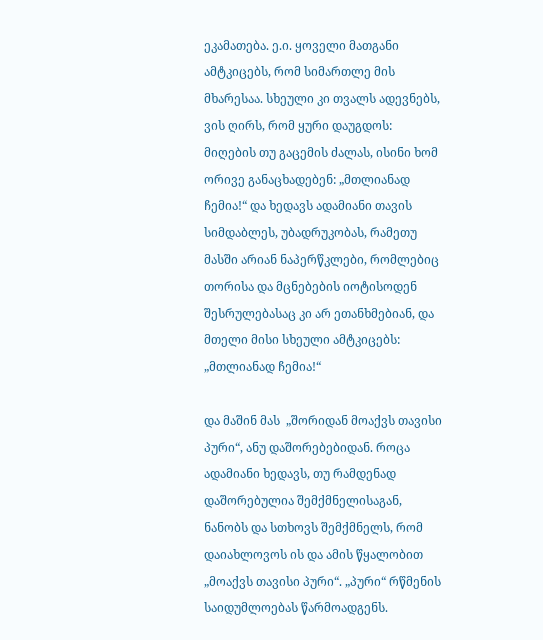ეკამათება. ე.ი. ყოველი მათგანი ამტკიცებს, რომ სიმართლე მის მხარესაა. სხეული კი თვალს ადევნებს, ვის ღირს, რომ ყური დაუგდოს:  მიღების თუ გაცემის ძალას, ისინი ხომ ორივე განაცხადებენ: „მთლიანად ჩემია!“ და ხედავს ადამიანი თავის სიმდაბლეს, უბადრუკობას, რამეთუ მასში არიან ნაპერწკლები, რომლებიც თორისა და მცნებების იოტისოდენ შესრულებასაც კი არ ეთანხმებიან, და მთელი მისი სხეული ამტკიცებს: „მთლიანად ჩემია!“

და მაშინ მას  „შორიდან მოაქვს თავისი პური“, ანუ დაშორებებიდან. როცა ადამიანი ხედავს, თუ რამდენად დაშორებულია შემქმნელისაგან, ნანობს და სთხოვს შემქმნელს, რომ დაიახლოვოს ის და ამის წყალობით „მოაქვს თავისი პური“. „პური“ რწმენის საიდუმლოებას წარმოადგენს.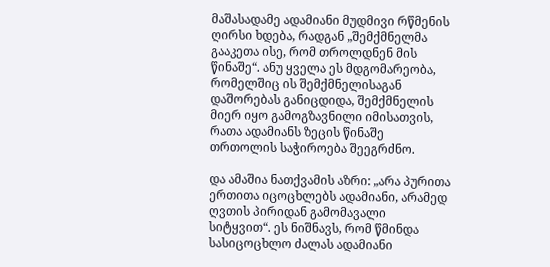მაშასადამე ადამიანი მუდმივი რწმენის ღირსი ხდება, რადგან „შემქმნელმა გააკეთა ისე, რომ თროლდნენ მის წინაშე“. ანუ ყველა ეს მდგომარეობა, რომელშიც ის შემქმნელისაგან  დაშორებას განიცდიდა, შემქმნელის მიერ იყო გამოგზავნილი იმისათვის, რათა ადამიანს ზეცის წინაშე თრთოლის საჭიროება შეეგრძნო.

და ამაშია ნათქვამის აზრი: „არა პურითა ერთითა იცოცხლებს ადამიანი, არამედ ღვთის პირიდან გამომავალი სიტყვით“. ეს ნიშნავს, რომ წმინდა სასიცოცხლო ძალას ადამიანი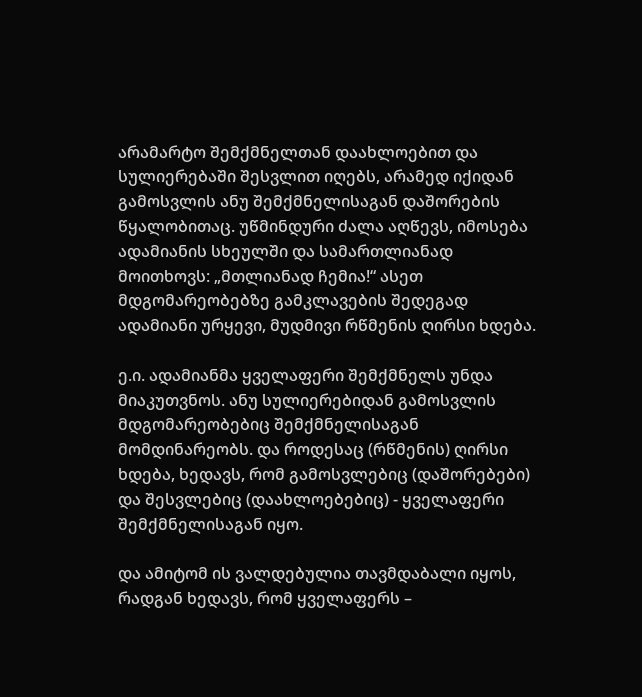არამარტო შემქმნელთან დაახლოებით და  სულიერებაში შესვლით იღებს, არამედ იქიდან გამოსვლის ანუ შემქმნელისაგან დაშორების წყალობითაც. უწმინდური ძალა აღწევს, იმოსება ადამიანის სხეულში და სამართლიანად მოითხოვს: „მთლიანად ჩემია!“ ასეთ მდგომარეობებზე გამკლავების შედეგად ადამიანი ურყევი, მუდმივი რწმენის ღირსი ხდება.

ე.ი. ადამიანმა ყველაფერი შემქმნელს უნდა მიაკუთვნოს. ანუ სულიერებიდან გამოსვლის მდგომარეობებიც შემქმნელისაგან მომდინარეობს. და როდესაც (რწმენის) ღირსი ხდება, ხედავს, რომ გამოსვლებიც (დაშორებები) და შესვლებიც (დაახლოებებიც) - ყველაფერი შემქმნელისაგან იყო.

და ამიტომ ის ვალდებულია თავმდაბალი იყოს, რადგან ხედავს, რომ ყველაფერს –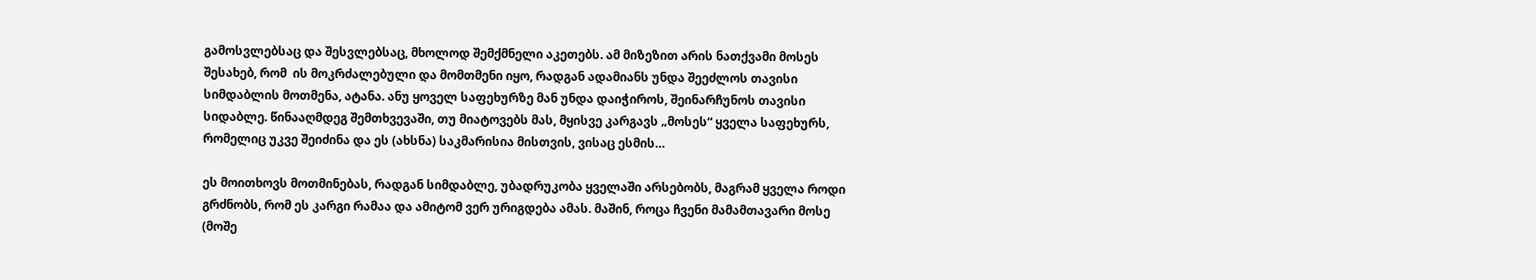გამოსვლებსაც და შესვლებსაც, მხოლოდ შემქმნელი აკეთებს. ამ მიზეზით არის ნათქვამი მოსეს შესახებ, რომ  ის მოკრძალებული და მომთმენი იყო, რადგან ადამიანს უნდა შეეძლოს თავისი სიმდაბლის მოთმენა, ატანა. ანუ ყოველ საფეხურზე მან უნდა დაიჭიროს, შეინარჩუნოს თავისი სიდაბლე. წინააღმდეგ შემთხვევაში, თუ მიატოვებს მას, მყისვე კარგავს „მოსეს“ ყველა საფეხურს, რომელიც უკვე შეიძინა და ეს (ახსნა) საკმარისია მისთვის, ვისაც ესმის…

ეს მოითხოვს მოთმინებას, რადგან სიმდაბლე, უბადრუკობა ყველაში არსებობს, მაგრამ ყველა როდი გრძნობს, რომ ეს კარგი რამაა და ამიტომ ვერ ურიგდება ამას. მაშინ, როცა ჩვენი მამამთავარი მოსე (მოშე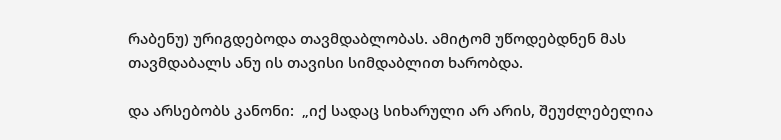რაბენუ) ურიგდებოდა თავმდაბლობას. ამიტომ უწოდებდნენ მას თავმდაბალს ანუ ის თავისი სიმდაბლით ხარობდა.

და არსებობს კანონი:  „იქ სადაც სიხარული არ არის, შეუძლებელია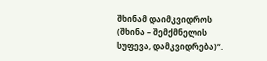შხინამ დაიმკვიდროს (შხინა – შემქმნელის სუფევა, დამკვიდრება)“.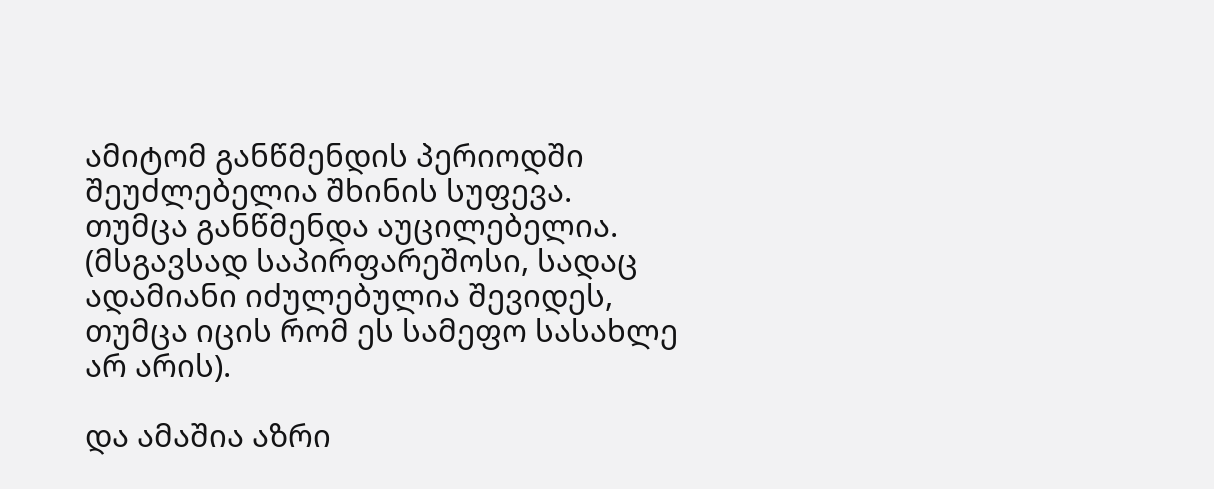ამიტომ განწმენდის პერიოდში შეუძლებელია შხინის სუფევა. თუმცა განწმენდა აუცილებელია. (მსგავსად საპირფარეშოსი, სადაც ადამიანი იძულებულია შევიდეს, თუმცა იცის რომ ეს სამეფო სასახლე არ არის).

და ამაშია აზრი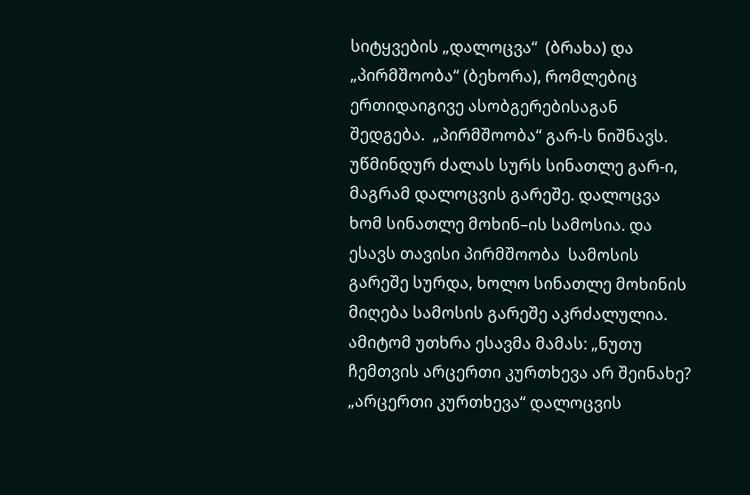სიტყვების „დალოცვა“  (ბრახა) და „პირმშოობა“ (ბეხორა), რომლებიც ერთიდაიგივე ასობგერებისაგან შედგება.  „პირმშოობა“ გარ-ს ნიშნავს. უწმინდურ ძალას სურს სინათლე გარ-ი, მაგრამ დალოცვის გარეშე. დალოცვა ხომ სინათლე მოხინ–ის სამოსია. და ესავს თავისი პირმშოობა  სამოსის გარეშე სურდა, ხოლო სინათლე მოხინის მიღება სამოსის გარეშე აკრძალულია. ამიტომ უთხრა ესავმა მამას: „ნუთუ ჩემთვის არცერთი კურთხევა არ შეინახე? „არცერთი კურთხევა“ დალოცვის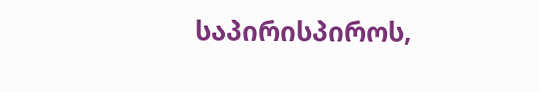საპირისპიროს,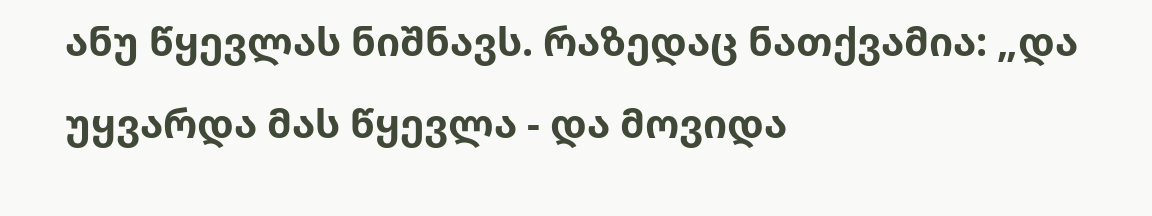ანუ წყევლას ნიშნავს. რაზედაც ნათქვამია: „და უყვარდა მას წყევლა - და მოვიდა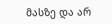მასზე და არ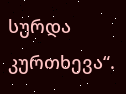სურდა კურთხევა“.